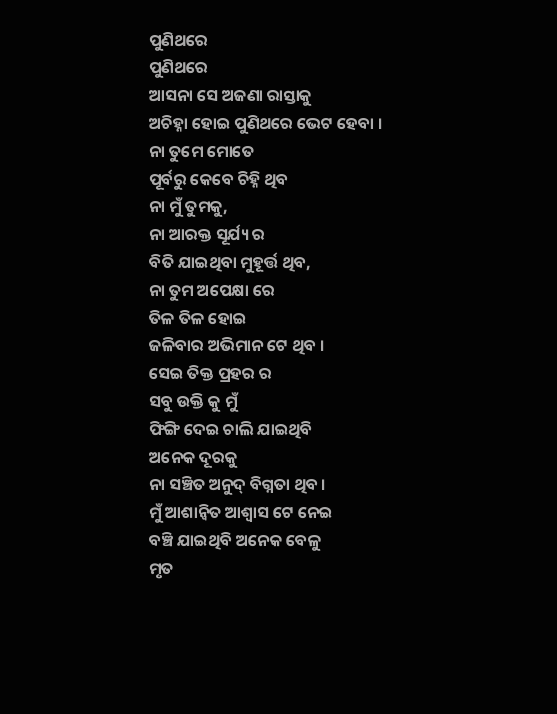ପୁଣିଥରେ
ପୁଣିଥରେ
ଆସନା ସେ ଅଜଣା ରାସ୍ତାକୁ
ଅଚିହ୍ନା ହୋଇ ପୁଣିଥରେ ଭେଟ ହେବା ।
ନା ତୁମେ ମୋତେ
ପୂର୍ବରୁ କେବେ ଚିହ୍ନି ଥିବ
ନା ମୁଁ ତୁମକୁ,
ନା ଆରକ୍ତ ସୂର୍ଯ୍ୟ ର
ବିତି ଯାଇଥିବା ମୁହୂର୍ତ୍ତ ଥିବ,
ନା ତୁମ ଅପେକ୍ଷା ରେ
ତିଳ ତିଳ ହୋଇ
ଜଳିବାର ଅଭିମାନ ଟେ ଥିବ ।
ସେଇ ତିକ୍ତ ପ୍ରହର ର
ସବୁ ଉକ୍ତି କୁ ମୁଁ
ଫିଙ୍ଗି ଦେଇ ଚାଲି ଯାଇଥିବି
ଅନେକ ଦୂରକୁ
ନା ସଞ୍ଚିତ ଅନୁଦ୍ ବିଗ୍ନତା ଥିବ ।
ମୁଁ ଆଶାନ୍ବିତ ଆଶ୍ୱାସ ଟେ ନେଇ
ବଞ୍ଚି ଯାଇଥିବି ଅନେକ ବେଳୁ
ମୃତ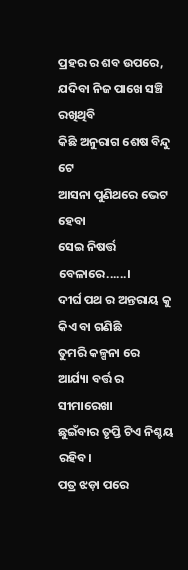ପ୍ରହର ର ଶବ ଉପରେ,
ଯଦିବା ନିଜ ପାଖେ ସଞ୍ଚି ରଖିଥିବି
କିଛି ଅନୁରାଗ ଶେଷ ବିନ୍ଦୁ ଟେ
ଆସନା ପୁଣିଥରେ ଭେଟ ହେବା
ସେଇ ନିଷର୍ତ୍ତ ବେଳାରେ......।
ଦୀର୍ଘ ପଥ ର ଅନ୍ତରାୟ କୁ
କିଏ ବା ଗଣିଛି
ତୁମରି କଳ୍ପନା ରେ
ଆର୍ଯ୍ୟା ବର୍ତ୍ତ ର ସୀମାରେଖା
ଛୁଇଁବାର ତୃପ୍ତି ଟିଏ ନିଶ୍ଚୟ ରହିବ।
ପତ୍ର ଝଡ଼ା ପରେ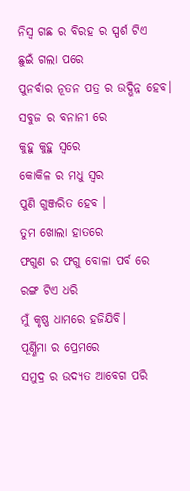ନିସ୍ୱ ଗଛ ର ବିରହ ର ସ୍ପର୍ଶ ଟିଏ
ଛୁଇଁ ଗଲା ପରେ
ପୁନର୍ବାର ନୂତନ ପତ୍ର ର ଉଦ୍ଭିନ୍ନ ହେବ।
ସବୁଜ ର ବନାନୀ ରେ
କୁହୁ କୁହୁ ସ୍ୱରେ
କୋକିଳ ର ମଧୁ ସ୍ୱର
ପୁଣି ଗୁଞ୍ଜରିତ ହେବ ।
ତୁମ ଖୋଲା ହାତରେ
ଫଗୁଣ ର ଫଗୁ ବୋଳା ପର୍ବ ରେ
ରଙ୍ଗ ଟିଏ ଧରି
ମୁଁ କୃଷ୍ଣ ଧାମରେ ହଜିଯିବି।
ପୂର୍ଣ୍ଣିମା ର ପ୍ରେମରେ
ସମୁଦ୍ର ର ଉଦ୍ୟତ ଆବେଗ ପରି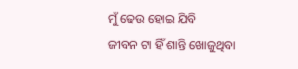ମୁଁ ଢେଉ ହୋଇ ଯିବି
ଜୀବନ ଟା ହିଁ ଶାନ୍ତି ଖୋଜୁଥିବା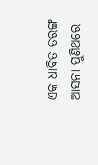ଏକ ଧାବିତ ତରଙ୍ଗ
ଆସନା ପୁଣିଥରେ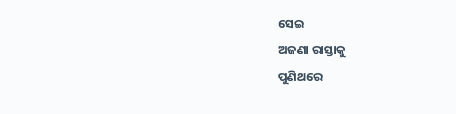ସେଇ
ଅଜଣା ରାସ୍ତାକୁ
ପୁଣିଥରେ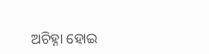ଅଚିହ୍ନା ହୋଇ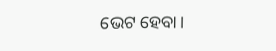ଭେଟ ହେବା।